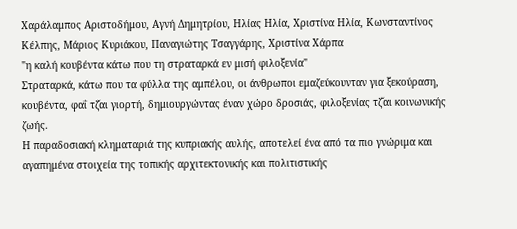Χαράλαμπος Αριστοδήμου, Αγνή Δημητρίου, Ηλίας Ηλία, Χριστίνα Ηλία, Κωνσταντίνος Κέλπης, Μάριος Κυριάκου, Παναγιώτης Τσαγγάρης, Χριστίνα Χάρπα
"η καλή κουβέντα κάτω που τη στραταρκά εν μισή φιλοξενία"
Στραταρκά, κάτω που τα φύλλα της αμπέλου, οι άνθρωποι εμαζεύκουνταν για ξεκούραση, κουβέντα, φαΐ τζ̆αι γιορτή, δημιουργώντας έναν χώρο δροσιάς, φιλοξενίας τζ̆αι κοινωνικής ζωής.
Η παραδοσιακή κληματαριά της κυπριακής αυλής, αποτελεί ένα από τα πιο γνώριμα και αγαπημένα στοιχεία της τοπικής αρχιτεκτονικής και πολιτιστικής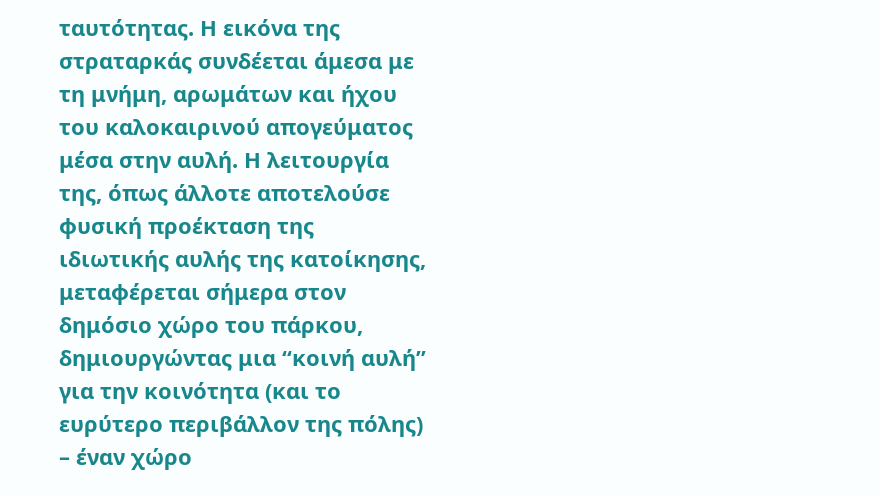ταυτότητας. Η εικόνα της στραταρκάς συνδέεται άμεσα με τη μνήμη, αρωμάτων και ήχου του καλοκαιρινού απογεύματος μέσα στην αυλή. Η λειτουργία της, όπως άλλοτε αποτελούσε φυσική προέκταση της ιδιωτικής αυλής της κατοίκησης, μεταφέρεται σήμερα στον δημόσιο χώρο του πάρκου, δημιουργώντας μια “κοινή αυλή” για την κοινότητα (και το ευρύτερο περιβάλλον της πόλης) – έναν χώρο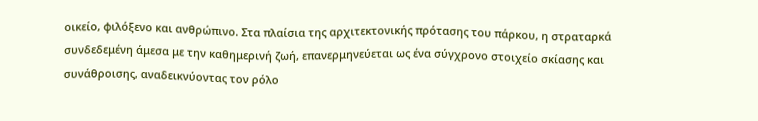οικείο, φιλόξενο και ανθρώπινο. Στα πλαίσια της αρχιτεκτονικής πρότασης του πάρκου, η στραταρκά συνδεδεμένη άμεσα με την καθημερινή ζωή, επανερμηνεύεται ως ένα σύγχρονο στοιχείο σκίασης και συνάθροισης, αναδεικνύοντας τον ρόλο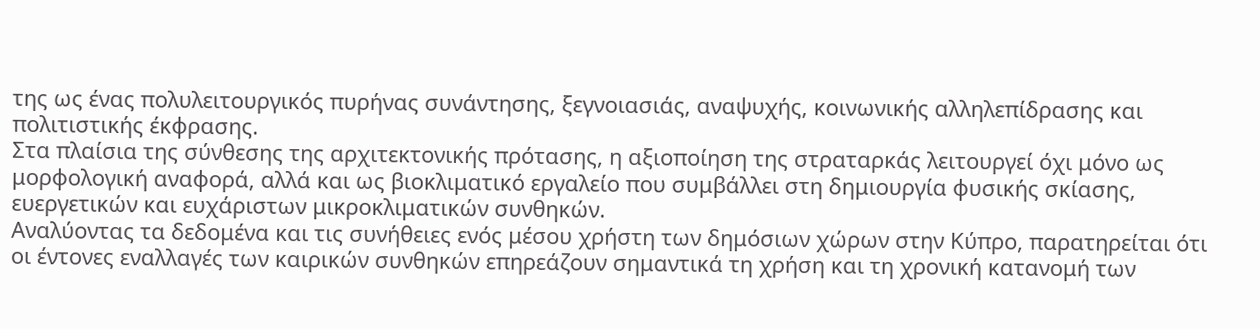της ως ένας πολυλειτουργικός πυρήνας συνάντησης, ξεγνοιασιάς, αναψυχής, κοινωνικής αλληλεπίδρασης και πολιτιστικής έκφρασης.
Στα πλαίσια της σύνθεσης της αρχιτεκτονικής πρότασης, η αξιοποίηση της στραταρκάς λειτουργεί όχι μόνο ως μορφολογική αναφορά, αλλά και ως βιοκλιματικό εργαλείο που συμβάλλει στη δημιουργία φυσικής σκίασης, ευεργετικών και ευχάριστων μικροκλιματικών συνθηκών.
Αναλύοντας τα δεδομένα και τις συνήθειες ενός μέσου χρήστη των δημόσιων χώρων στην Κύπρο, παρατηρείται ότι οι έντονες εναλλαγές των καιρικών συνθηκών επηρεάζουν σημαντικά τη χρήση και τη χρονική κατανομή των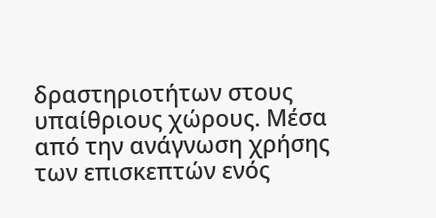δραστηριοτήτων στους υπαίθριους χώρους. Μέσα από την ανάγνωση χρήσης των επισκεπτών ενός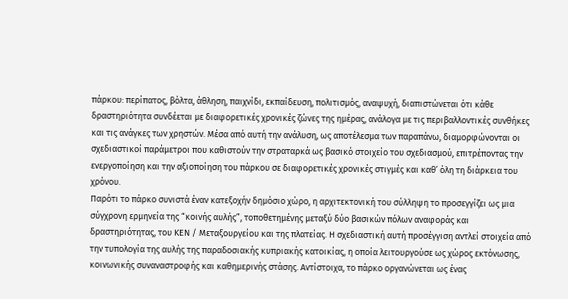πάρκου: περίπατος, βόλτα, άθληση, παιχνίδι, εκπαίδευση, πολιτισμός, αναψυχή, διαπιστώνεται ότι κάθε δραστηριότητα συνδέεται με διαφορετικές χρονικές ζώνες της ημέρας, ανάλογα με τις περιβαλλοντικές συνθήκες και τις ανάγκες των χρηστών. Μέσα από αυτή την ανάλυση, ως αποτέλεσμα των παραπάνω, διαμορφώνονται οι σχεδιαστικοί παράμετροι που καθιστούν την στραταρκά ως βασικό στοιχείο του σχεδιασμού, επιτρέποντας την ενεργοποίηση και την αξιοποίηση του πάρκου σε διαφορετικές χρονικές στιγμές και καθ’ όλη τη διάρκεια του χρόνου.
Παρότι το πάρκο συνιστά έναν κατεξοχήν δημόσιο χώρο, η αρχιτεκτονική του σύλληψη το προσεγγίζει ως μια σύγχρονη ερμηνεία της “κοινής αυλής”, τοποθετημένης μεταξύ δύο βασικών πόλων αναφοράς και δραστηριότητας, του ΚΕΝ / Μεταξουργείου και της πλατείας. Η σχεδιαστική αυτή προσέγγιση αντλεί στοιχεία από την τυπολογία της αυλής της παραδοσιακής κυπριακής κατοικίας, η οποία λειτουργούσε ως χώρος εκτόνωσης, κοινωνικής συναναστροφής και καθημερινής στάσης. Αντίστοιχα, το πάρκο οργανώνεται ως ένας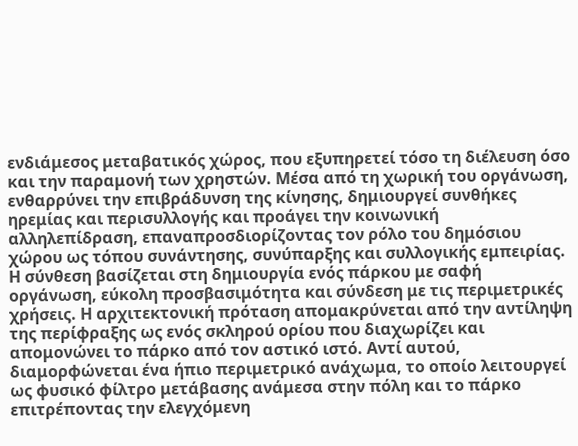ενδιάμεσος μεταβατικός χώρος, που εξυπηρετεί τόσο τη διέλευση όσο και την παραμονή των χρηστών. Μέσα από τη χωρική του οργάνωση, ενθαρρύνει την επιβράδυνση της κίνησης, δημιουργεί συνθήκες ηρεμίας και περισυλλογής και προάγει την κοινωνική αλληλεπίδραση, επαναπροσδιορίζοντας τον ρόλο του δημόσιου χώρου ως τόπου συνάντησης, συνύπαρξης και συλλογικής εμπειρίας.
Η σύνθεση βασίζεται στη δημιουργία ενός πάρκου με σαφή οργάνωση, εύκολη προσβασιμότητα και σύνδεση με τις περιμετρικές χρήσεις. Η αρχιτεκτονική πρόταση απομακρύνεται από την αντίληψη της περίφραξης ως ενός σκληρού ορίου που διαχωρίζει και απομονώνει το πάρκο από τον αστικό ιστό. Αντί αυτού, διαμορφώνεται ένα ήπιο περιμετρικό ανάχωμα, το οποίο λειτουργεί ως φυσικό φίλτρο μετάβασης ανάμεσα στην πόλη και το πάρκο επιτρέποντας την ελεγχόμενη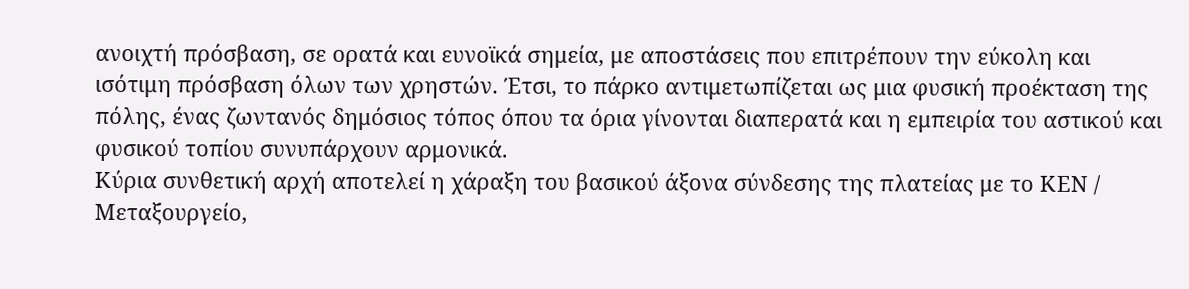ανοιχτή πρόσβαση, σε ορατά και ευνοϊκά σημεία, με αποστάσεις που επιτρέπουν την εύκολη και ισότιμη πρόσβαση όλων των χρηστών. Έτσι, το πάρκο αντιμετωπίζεται ως μια φυσική προέκταση της πόλης, ένας ζωντανός δημόσιος τόπος όπου τα όρια γίνονται διαπερατά και η εμπειρία του αστικού και φυσικού τοπίου συνυπάρχουν αρμονικά.
Κύρια συνθετική αρχή αποτελεί η χάραξη του βασικού άξονα σύνδεσης της πλατείας με το ΚΕΝ / Μεταξουργείο,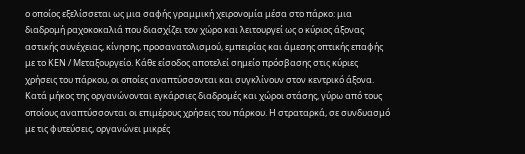ο οποίος εξελίσσεται ως μια σαφής γραμμική χειρονομία μέσα στο πάρκο: μια διαδρομή ραχοκοκαλιά που διασχίζει τον χώρο και λειτουργεί ως ο κύριος άξονας αστικής συνέχειας, κίνησης, προσανατολισμού, εμπειρίας και άμεσης οπτικής επαφής με το ΚΕΝ / Μεταξουργείο. Κάθε είσοδος αποτελεί σημείο πρόσβασης στις κύριες χρήσεις του πάρκου, οι οποίες αναπτύσσονται και συγκλίνουν στον κεντρικό άξονα. Κατά μήκος της οργανώνονται εγκάρσιες διαδρομές και χώροι στάσης, γύρω από τους οποίους αναπτύσσονται οι επιμέρους χρήσεις του πάρκου. Η στραταρκά, σε συνδυασμό με τις φυτεύσεις, οργανώνει μικρές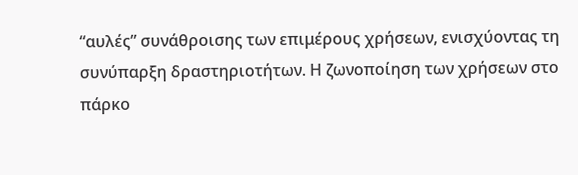“αυλές” συνάθροισης των επιμέρους χρήσεων, ενισχύοντας τη συνύπαρξη δραστηριοτήτων. Η ζωνοποίηση των χρήσεων στο πάρκο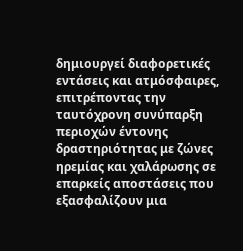δημιουργεί διαφορετικές εντάσεις και ατμόσφαιρες, επιτρέποντας την ταυτόχρονη συνύπαρξη περιοχών έντονης δραστηριότητας με ζώνες ηρεμίας και χαλάρωσης σε επαρκείς αποστάσεις που εξασφαλίζουν μια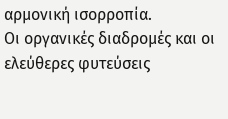αρμονική ισορροπία.
Οι οργανικές διαδρομές και οι ελεύθερες φυτεύσεις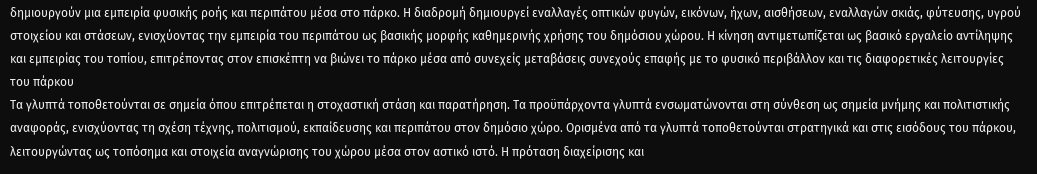δημιουργούν μια εμπειρία φυσικής ροής και περιπάτου μέσα στο πάρκο. Η διαδρομή δημιουργεί εναλλαγές οπτικών φυγών, εικόνων, ήχων, αισθήσεων, εναλλαγών σκιάς, φύτευσης, υγρού στοιχείου και στάσεων, ενισχύοντας την εμπειρία του περιπάτου ως βασικής μορφής καθημερινής χρήσης του δημόσιου χώρου. Η κίνηση αντιμετωπίζεται ως βασικό εργαλείο αντίληψης και εμπειρίας του τοπίου, επιτρέποντας στον επισκέπτη να βιώνει το πάρκο μέσα από συνεχείς μεταβάσεις συνεχούς επαφής με το φυσικό περιβάλλον και τις διαφορετικές λειτουργίες του πάρκου
Τα γλυπτά τοποθετούνται σε σημεία όπου επιτρέπεται η στοχαστική στάση και παρατήρηση. Τα προϋπάρχοντα γλυπτά ενσωματώνονται στη σύνθεση ως σημεία μνήμης και πολιτιστικής αναφοράς, ενισχύοντας τη σχέση τέχνης, πολιτισμού, εκπαίδευσης και περιπάτου στον δημόσιο χώρο. Ορισμένα από τα γλυπτά τοποθετούνται στρατηγικά και στις εισόδους του πάρκου, λειτουργώντας ως τοπόσημα και στοιχεία αναγνώρισης του χώρου μέσα στον αστικό ιστό. Η πρόταση διαχείρισης και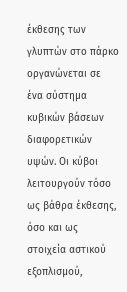έκθεσης των γλυπτών στο πάρκο οργανώνεται σε ένα σύστημα κυβικών βάσεων διαφορετικών υψών. Οι κύβοι λειτουργούν τόσο ως βάθρα έκθεσης, όσο και ως στοιχεία αστικού εξοπλισμού,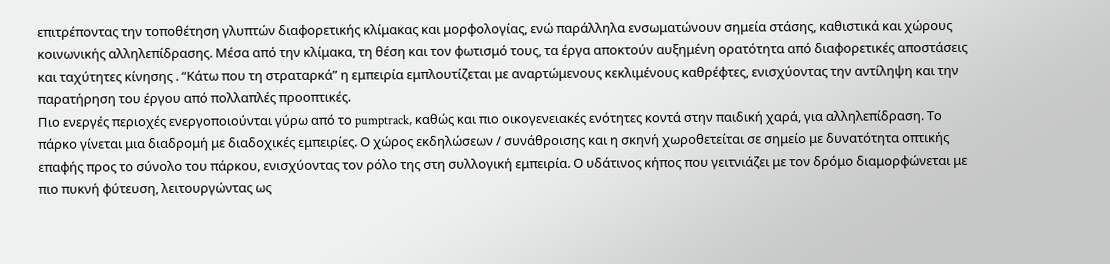επιτρέποντας την τοποθέτηση γλυπτών διαφορετικής κλίμακας και μορφολογίας, ενώ παράλληλα ενσωματώνουν σημεία στάσης, καθιστικά και χώρους κοινωνικής αλληλεπίδρασης. Μέσα από την κλίμακα, τη θέση και τον φωτισμό τους, τα έργα αποκτούν αυξημένη ορατότητα από διαφορετικές αποστάσεις και ταχύτητες κίνησης . “Κάτω που τη στραταρκά” η εμπειρία εμπλουτίζεται με αναρτώμενους κεκλιμένους καθρέφτες, ενισχύοντας την αντίληψη και την παρατήρηση του έργου από πολλαπλές προοπτικές.
Πιο ενεργές περιοχές ενεργοποιούνται γύρω από το pumptrack, καθώς και πιο οικογενειακές ενότητες κοντά στην παιδική χαρά, για αλληλεπίδραση. Το πάρκο γίνεται μια διαδρομή με διαδοχικές εμπειρίες. Ο χώρος εκδηλώσεων / συνάθροισης και η σκηνή χωροθετείται σε σημείο με δυνατότητα οπτικής επαφής προς το σύνολο του πάρκου, ενισχύοντας τον ρόλο της στη συλλογική εμπειρία. Ο υδάτινος κήπος που γειτνιάζει με τον δρόμο διαμορφώνεται με πιο πυκνή φύτευση, λειτουργώντας ως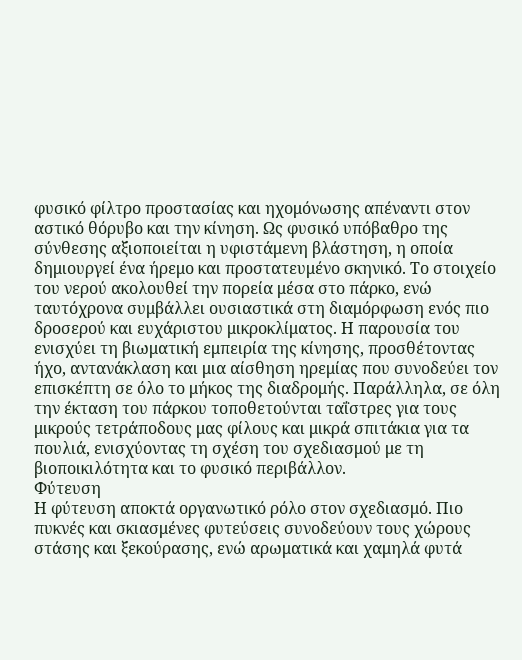φυσικό φίλτρο προστασίας και ηχομόνωσης απέναντι στον αστικό θόρυβο και την κίνηση. Ως φυσικό υπόβαθρο της σύνθεσης αξιοποιείται η υφιστάμενη βλάστηση, η οποία δημιουργεί ένα ήρεμο και προστατευμένο σκηνικό. Το στοιχείο του νερού ακολουθεί την πορεία μέσα στο πάρκο, ενώ ταυτόχρονα συμβάλλει ουσιαστικά στη διαμόρφωση ενός πιο δροσερού και ευχάριστου μικροκλίματος. Η παρουσία του ενισχύει τη βιωματική εμπειρία της κίνησης, προσθέτοντας ήχο, αντανάκλαση και μια αίσθηση ηρεμίας που συνοδεύει τον επισκέπτη σε όλο το μήκος της διαδρομής. Παράλληλα, σε όλη την έκταση του πάρκου τοποθετούνται ταΐστρες για τους μικρούς τετράποδους μας φίλους και μικρά σπιτάκια για τα πουλιά, ενισχύοντας τη σχέση του σχεδιασμού με τη βιοποικιλότητα και το φυσικό περιβάλλον.
Φύτευση
Η φύτευση αποκτά οργανωτικό ρόλο στον σχεδιασμό. Πιο πυκνές και σκιασμένες φυτεύσεις συνοδεύουν τους χώρους στάσης και ξεκούρασης, ενώ αρωματικά και χαμηλά φυτά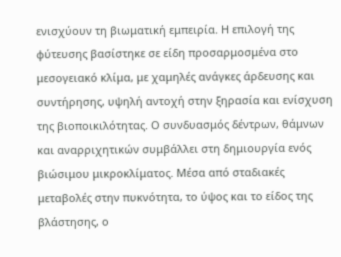ενισχύουν τη βιωματική εμπειρία. Η επιλογή της φύτευσης βασίστηκε σε είδη προσαρμοσμένα στο μεσογειακό κλίμα, με χαμηλές ανάγκες άρδευσης και συντήρησης, υψηλή αντοχή στην ξηρασία και ενίσχυση της βιοποικιλότητας. Ο συνδυασμός δέντρων, θάμνων και αναρριχητικών συμβάλλει στη δημιουργία ενός βιώσιμου μικροκλίματος. Μέσα από σταδιακές μεταβολές στην πυκνότητα, το ύψος και το είδος της βλάστησης, ο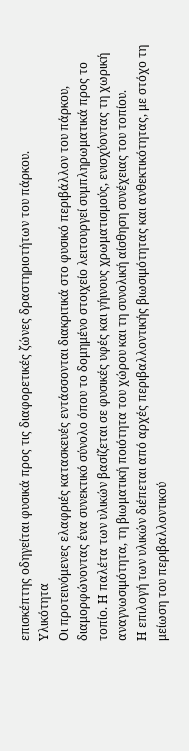επισκέπτης οδηγείται φυσικά προς τις διαφορετικές ζώνες δραστηριοτήτων του πάρκου.
Υλικότητα
Οι προτεινόμενες ελαφριές κατασκευές εντάσσονται διακριτικά στο φυσικό περιβάλλον του πάρκου, διαμορφώνοντας ένα συνεκτικό σύνολο όπου το δομημένο στοιχείο λειτουργεί συμπληρωματικά προς το τοπίο. Η παλέτα των υλικών βασίζεται σε φυσικές υφές και γήινους χρωματισμούς, ενισχύοντας τη χωρική αναγνωσιμότητα, τη βιωματική ποιότητα του χώρου και τη συνολική αίσθηση συνέχειας του τοπίου.
Η επιλογή των υλικών διέπεται από αρχές περιβαλλοντικής βιωσιμότητας και ανθεκτικότητας, με στόχο τη μείωση του περιβαλλοντικού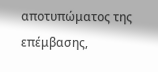αποτυπώματος της επέμβασης,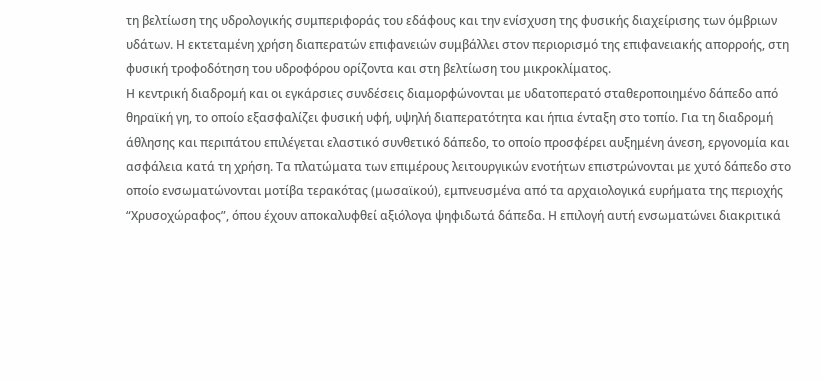τη βελτίωση της υδρολογικής συμπεριφοράς του εδάφους και την ενίσχυση της φυσικής διαχείρισης των όμβριων υδάτων. Η εκτεταμένη χρήση διαπερατών επιφανειών συμβάλλει στον περιορισμό της επιφανειακής απορροής, στη φυσική τροφοδότηση του υδροφόρου ορίζοντα και στη βελτίωση του μικροκλίματος.
Η κεντρική διαδρομή και οι εγκάρσιες συνδέσεις διαμορφώνονται με υδατοπερατό σταθεροποιημένο δάπεδο από θηραϊκή γη, το οποίο εξασφαλίζει φυσική υφή, υψηλή διαπερατότητα και ήπια ένταξη στο τοπίο. Για τη διαδρομή άθλησης και περιπάτου επιλέγεται ελαστικό συνθετικό δάπεδο, το οποίο προσφέρει αυξημένη άνεση, εργονομία και ασφάλεια κατά τη χρήση. Τα πλατώματα των επιμέρους λειτουργικών ενοτήτων επιστρώνονται με χυτό δάπεδο στο οποίο ενσωματώνονται μοτίβα τερακότας (μωσαϊκού), εμπνευσμένα από τα αρχαιολογικά ευρήματα της περιοχής “Χρυσοχώραφος”, όπου έχουν αποκαλυφθεί αξιόλογα ψηφιδωτά δάπεδα. Η επιλογή αυτή ενσωματώνει διακριτικά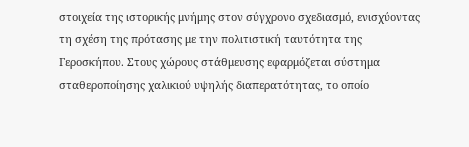στοιχεία της ιστορικής μνήμης στον σύγχρονο σχεδιασμό, ενισχύοντας τη σχέση της πρότασης με την πολιτιστική ταυτότητα της Γεροσκήπου. Στους χώρους στάθμευσης εφαρμόζεται σύστημα σταθεροποίησης χαλικιού υψηλής διαπερατότητας, το οποίο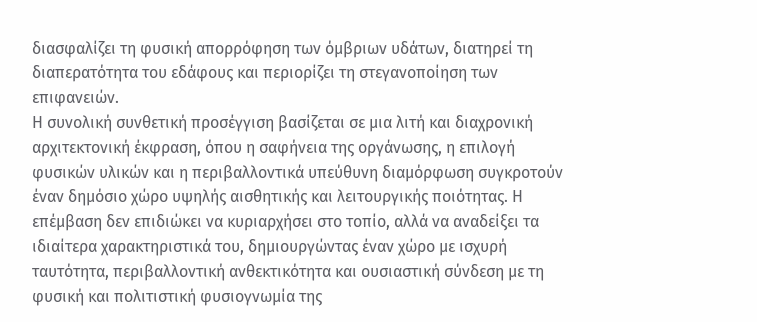διασφαλίζει τη φυσική απορρόφηση των όμβριων υδάτων, διατηρεί τη διαπερατότητα του εδάφους και περιορίζει τη στεγανοποίηση των επιφανειών.
Η συνολική συνθετική προσέγγιση βασίζεται σε μια λιτή και διαχρονική αρχιτεκτονική έκφραση, όπου η σαφήνεια της οργάνωσης, η επιλογή φυσικών υλικών και η περιβαλλοντικά υπεύθυνη διαμόρφωση συγκροτούν έναν δημόσιο χώρο υψηλής αισθητικής και λειτουργικής ποιότητας. Η επέμβαση δεν επιδιώκει να κυριαρχήσει στο τοπίο, αλλά να αναδείξει τα ιδιαίτερα χαρακτηριστικά του, δημιουργώντας έναν χώρο με ισχυρή ταυτότητα, περιβαλλοντική ανθεκτικότητα και ουσιαστική σύνδεση με τη φυσική και πολιτιστική φυσιογνωμία της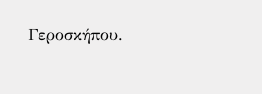Γεροσκήπου.